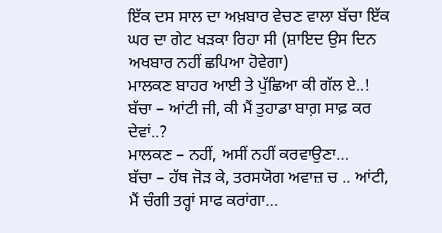ਇੱਕ ਦਸ ਸਾਲ ਦਾ ਅਖ਼ਬਾਰ ਵੇਚਣ ਵਾਲਾ ਬੱਚਾ ਇੱਕ ਘਰ ਦਾ ਗੇਟ ਖੜਕਾ ਰਿਹਾ ਸੀ (ਸ਼ਾਇਦ ਉਸ ਦਿਨ ਅਖਬਾਰ ਨਹੀਂ ਛਪਿਆ ਹੋਵੇਗਾ)
ਮਾਲਕਣ ਬਾਹਰ ਆਈ ਤੇ ਪੁੱਛਿਆ ਕੀ ਗੱਲ ਏ..!
ਬੱਚਾ – ਆਂਟੀ ਜੀ, ਕੀ ਮੈਂ ਤੁਹਾਡਾ ਬਾਗ਼ ਸਾਫ਼ ਕਰ ਦੇਵਾਂ..?
ਮਾਲਕਣ – ਨਹੀਂ, ਅਸੀਂ ਨਹੀਂ ਕਰਵਾਉਣਾ…
ਬੱਚਾ – ਹੱਥ ਜੋੜ ਕੇ, ਤਰਸਯੋਗ ਅਵਾਜ਼ ਚ .. ਆਂਟੀ, ਮੈਂ ਚੰਗੀ ਤਰ੍ਹਾਂ ਸਾਫ ਕਰਾਂਗਾ…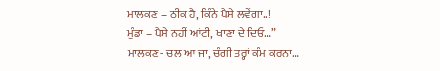ਮਾਲਕਣ – ਠੀਕ ਹੈ, ਕਿੰਨੇ ਪੈਸੇ ਲਵੇਂਗਾ..!
ਮੁੰਡਾ – ਪੈਸੇ ਨਹੀਂ ਆਂਟੀ, ਖਾਣਾ ਦੇ ਦਿਓ…”
ਮਾਲਕਣ- ਚਲ ਆ ਜਾ, ਚੰਗੀ ਤਰ੍ਹਾਂ ਕੰਮ ਕਰਨਾ…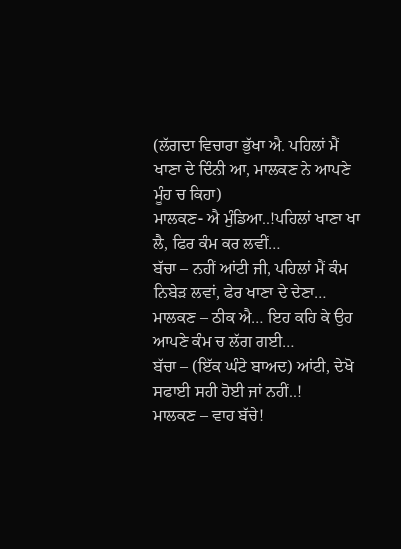(ਲੱਗਦਾ ਵਿਚਾਰਾ ਭੁੱਖਾ ਐ. ਪਹਿਲਾਂ ਮੈਂ ਖਾਣਾ ਦੇ ਦਿੰਨੀ ਆ, ਮਾਲਕਣ ਨੇ ਆਪਣੇ ਮੂੰਹ ਚ ਕਿਹਾ)
ਮਾਲਕਣ- ਐ ਮੁੰਡਿਆ..!ਪਹਿਲਾਂ ਖਾਣਾ ਖਾ ਲੈ, ਫਿਰ ਕੰਮ ਕਰ ਲਵੀਂ…
ਬੱਚਾ – ਨਹੀਂ ਆਂਟੀ ਜੀ, ਪਹਿਲਾਂ ਮੈਂ ਕੰਮ ਨਿਬੇੜ ਲਵਾਂ, ਫੇਰ ਖਾਣਾ ਦੇ ਦੇਣਾ…
ਮਾਲਕਣ – ਠੀਕ ਐ… ਇਹ ਕਹਿ ਕੇ ਉਹ ਆਪਣੇ ਕੰਮ ਚ ਲੱਗ ਗਈ…
ਬੱਚਾ – (ਇੱਕ ਘੰਟੇ ਬਾਅਦ) ਆਂਟੀ, ਦੇਖੋ ਸਫਾਈ ਸਹੀ ਹੋਈ ਜਾਂ ਨਹੀਂ..!
ਮਾਲਕਣ – ਵਾਹ ਬੱਚੇ!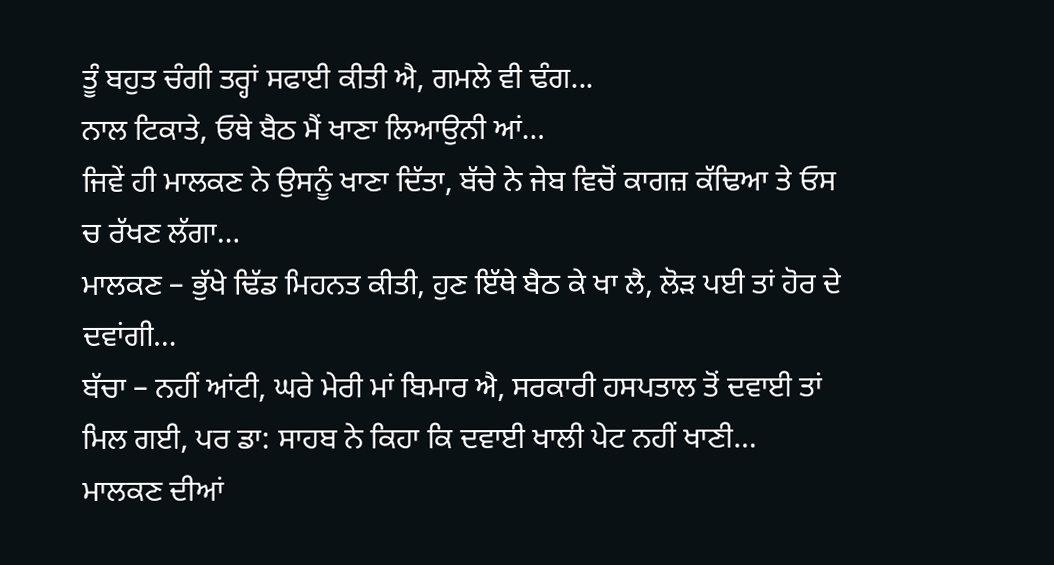ਤੂੰ ਬਹੁਤ ਚੰਗੀ ਤਰ੍ਹਾਂ ਸਫਾਈ ਕੀਤੀ ਐ, ਗਮਲੇ ਵੀ ਢੰਗ...
ਨਾਲ ਟਿਕਾਤੇ, ਓਥੇ ਬੈਠ ਮੈਂ ਖਾਣਾ ਲਿਆਉਨੀ ਆਂ…
ਜਿਵੇਂ ਹੀ ਮਾਲਕਣ ਨੇ ਉਸਨੂੰ ਖਾਣਾ ਦਿੱਤਾ, ਬੱਚੇ ਨੇ ਜੇਬ ਵਿਚੋਂ ਕਾਗਜ਼ ਕੱਢਿਆ ਤੇ ਓਸ ਚ ਰੱਖਣ ਲੱਗਾ…
ਮਾਲਕਣ – ਭੁੱਖੇ ਢਿੱਡ ਮਿਹਨਤ ਕੀਤੀ, ਹੁਣ ਇੱਥੇ ਬੈਠ ਕੇ ਖਾ ਲੈ, ਲੋੜ ਪਈ ਤਾਂ ਹੋਰ ਦੇ ਦਵਾਂਗੀ…
ਬੱਚਾ – ਨਹੀਂ ਆਂਟੀ, ਘਰੇ ਮੇਰੀ ਮਾਂ ਬਿਮਾਰ ਐ, ਸਰਕਾਰੀ ਹਸਪਤਾਲ ਤੋਂ ਦਵਾਈ ਤਾਂ ਮਿਲ ਗਈ, ਪਰ ਡਾ: ਸਾਹਬ ਨੇ ਕਿਹਾ ਕਿ ਦਵਾਈ ਖਾਲੀ ਪੇਟ ਨਹੀਂ ਖਾਣੀ…
ਮਾਲਕਣ ਦੀਆਂ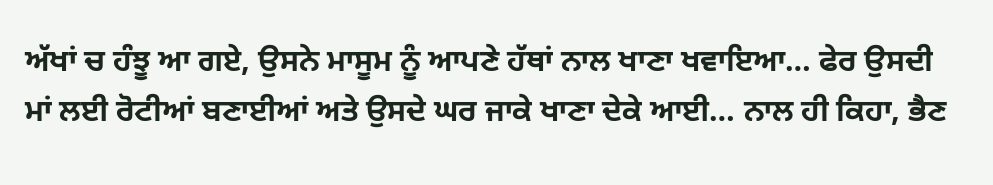ਅੱਖਾਂ ਚ ਹੰਝੂ ਆ ਗਏ, ਉਸਨੇ ਮਾਸੂਮ ਨੂੰ ਆਪਣੇ ਹੱਥਾਂ ਨਾਲ ਖਾਣਾ ਖਵਾਇਆ… ਫੇਰ ਉਸਦੀ ਮਾਂ ਲਈ ਰੋਟੀਆਂ ਬਣਾਈਆਂ ਅਤੇ ਉਸਦੇ ਘਰ ਜਾਕੇ ਖਾਣਾ ਦੇਕੇ ਆਈ… ਨਾਲ ਹੀ ਕਿਹਾ, ਭੈਣ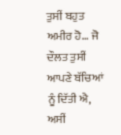ਤੁਸੀਂ ਬਹੁਤ ਅਮੀਰ ਹੋ… ਜੋ ਦੌਲਤ ਤੁਸੀਂ ਆਪਣੇ ਬੱਚਿਆਂ ਨੂੰ ਦਿੱਤੀ ਐ, ਅਸੀਂ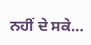ਨਹੀਂ ਦੇ ਸਕੇ…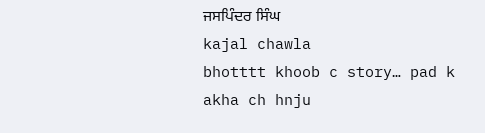ਜਸਪਿੰਦਰ ਸਿੰਘ
kajal chawla
bhotttt khoob c story… pad k akha ch hnju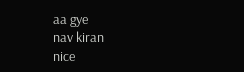aa gye
nav kiran
nice